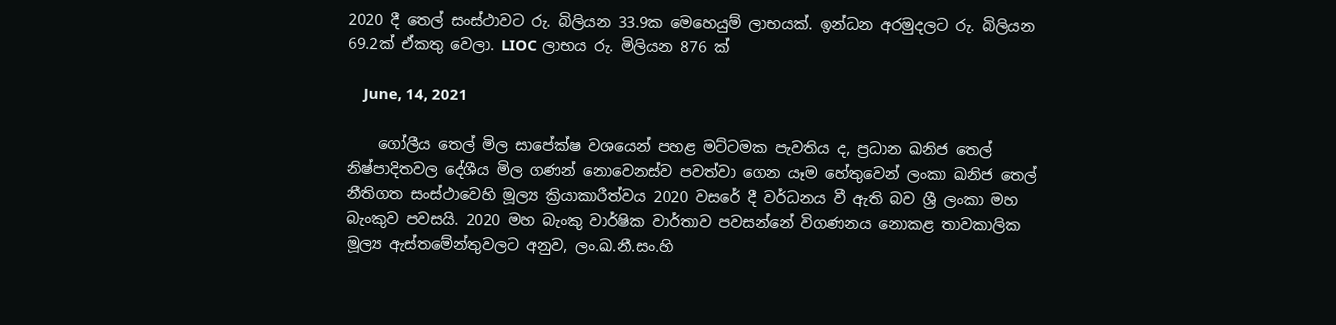2020 දී තෙල් සංස්ථාවට රු. බිලියන 33.9ක මෙහෙයුම් ලාභයක්. ඉන්ධන අරමුදලට රු. බිලියන 69.2ක් ඒකතු වෙලා. LIOC ලාභය රු. මිලියන 876 ක්

    June, 14, 2021

    ගෝලීය තෙල් මිල සාපේක්ෂ වශයෙන් පහළ මට්ටමක පැවතිය ද, ප්‍රධාන ඛනිජ තෙල් නිෂ්පාදිතවල දේශීය මිල ගණන් නොවෙනස්ව පවත්වා ගෙන යෑම හේතුවෙන් ලංකා ඛනිජ තෙල් නීතිගත සංස්ථාවෙහි මූල්‍ය ක්‍රියාකාරීත්වය 2020 වසරේ දී වර්ධනය වී ඇති බව ශ්‍රී ලංකා මහ බැංකුව පවසයි. 2020 මහ බැංකු වාර්ෂික වාර්තාව පවසන්නේ විගණනය නොකළ තාවකාලික මූල්‍ය ඇස්තමේන්තුවලට අනුව, ලං.ඛ.නී.සං.හි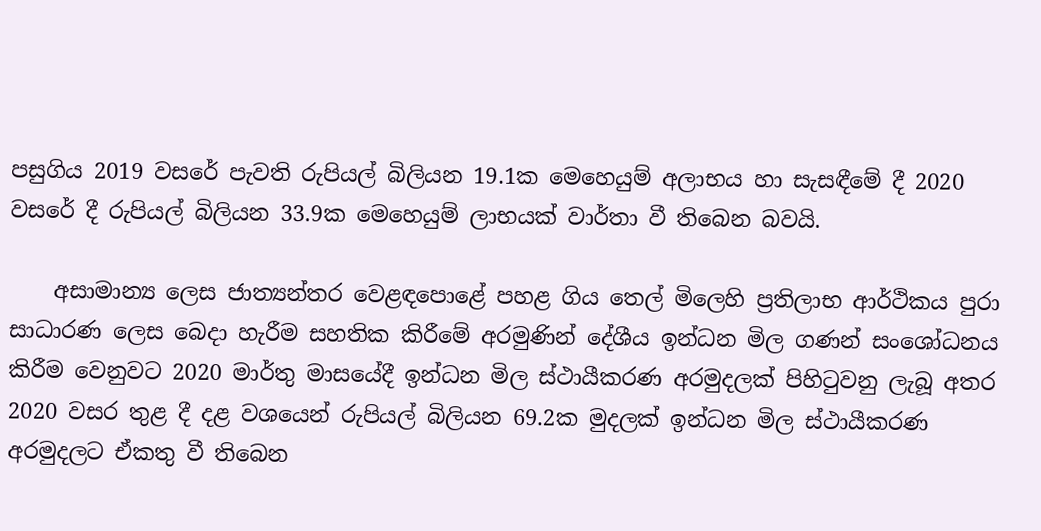පසුගිය 2019 වසරේ පැවති රුපියල් බිලියන 19.1ක මෙහෙයුම් අලාභය හා සැසඳීමේ දී 2020 වසරේ දී රුපියල් බිලියන 33.9ක මෙහෙයුම් ලාභයක් වාර්තා වී තිබෙන බවයි.

    අසාමාන්‍ය ලෙස ජාත්‍යන්තර වෙළඳපොළේ පහළ ගිය තෙල් මිලෙහි ප්‍රතිලාභ ආර්ථිකය පුරා සාධාරණ ලෙස බෙදා හැරීම සහතික කිරීමේ අරමුණින් දේශීය ඉන්ධන මිල ගණන් සංශෝධනය කිරීම වෙනුවට 2020 මාර්තු මාසයේදී ඉන්ධන මිල ස්ථායීකරණ අරමුදලක් පිහිටුවනු ලැබූ අතර 2020 වසර තුළ දී දළ වශයෙන් රුපියල් බිලියන 69.2ක මුදලක් ඉන්ධන මිල ස්ථායීකරණ අරමුදලට ඒකතු වී තිබෙන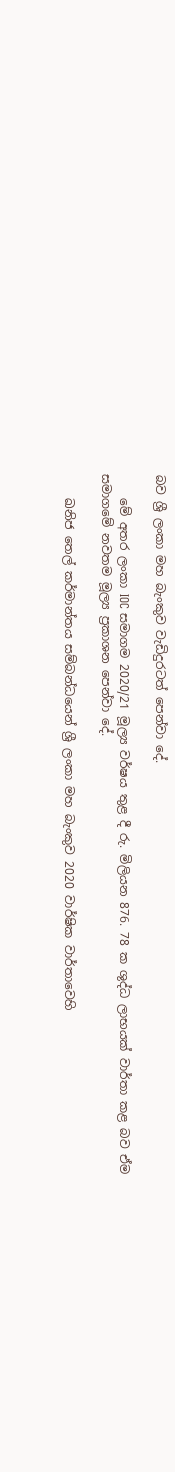බව ශ්‍රී ලංකා මහ බැංකුව වැඩිදුරටත් පෙන්වා දේ.

    මේ අතර ලංකා IOC සමාගම 2020/21 මූල්‍ය වර්ෂය තුළ දී රු. මිලියන 876. 78 ක ශුද්ධ ලාභයක් වාර්තා කළ බව ඒම සමාගමේ නවතම මූල්‍ය ප්‍රකාශන පෙන්වා දේ.

    ඛනිජ තෙල් කර්මාන්තය සම්බන්ධයෙන් ශ්‍රී ලංකා මහ බැංකුව 2020 වාර්ෂික වාර්තාවෙහි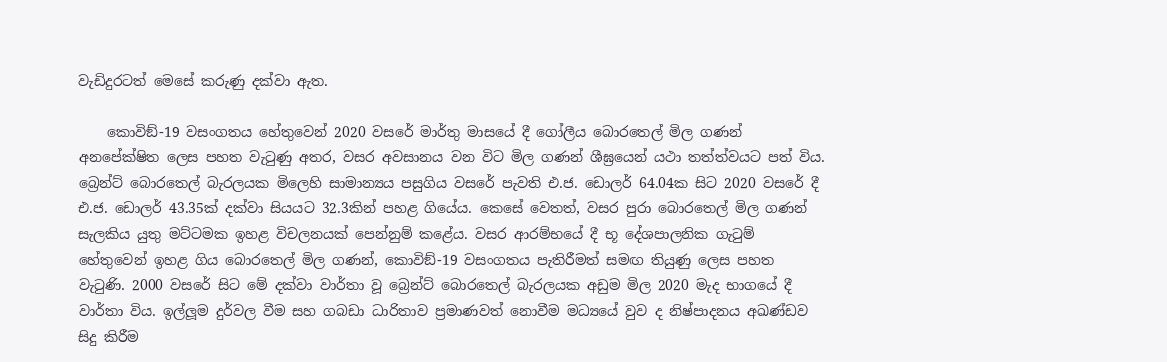වැඩිදුරටත් මෙසේ කරුණු දක්වා ඇත.

    කොවිඞ්-19 වසංගතය හේතුවෙන් 2020 වසරේ මාර්තු මාසයේ දී ගෝලීය බොරතෙල් මිල ගණන් අනපේක්ෂිත ලෙස පහත වැටුණු අතර, වසර අවසානය වන විට මිල ගණන් ශීඝ්‍රයෙන් යථා තත්ත්වයට පත් විය. බ්‍රෙන්ට් බොරතෙල් බැරලයක මිලෙහි සාමාන්‍යය පසුගිය වසරේ පැවති එ.ජ. ඩොලර් 64.04ක සිට 2020 වසරේ දී එ.ජ. ඩොලර් 43.35ක් දක්වා සියයට 32.3කින් පහළ ගියේය. කෙසේ වෙතත්, වසර පුරා බොරතෙල් මිල ගණන් සැලකිය යුතු මට්ටමක ඉහළ විචලනයක් පෙන්නුම් කළේය. වසර ආරම්භයේ දී භූ දේශපාලනික ගැටුම් හේතුවෙන් ඉහළ ගිය බොරතෙල් මිල ගණන්, කොවිඞ්-19 වසංගතය පැතිරීමත් සමඟ තියුණු ලෙස පහත වැටුණි. 2000 වසරේ සිට මේ දක්වා වාර්තා වූ බ්‍රෙන්ට් බොරතෙල් බැරලයක අඩුම මිල 2020 මැද භාගයේ දී වාර්තා විය. ඉල්ලූම දුර්වල වීම සහ ගබඩා ධාරිතාව ප්‍රමාණවත් නොවීම මධ්‍යයේ වුව ද නිෂ්පාදනය අඛණ්ඩව සිදු කිරීම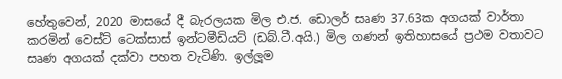හේතුවෙන්, 2020 මාසයේ දී බැරලයක මිල එ.ජ. ඩොලර් සෘණ 37.63ක අගයක් වාර්තා කරමින් වෙස්ට් ටෙක්සාස් ඉන්ටමීඩියට් (ඩබ්.ටී.අයි.) මිල ගණන් ඉතිහාසයේ ප්‍රථම වතාවට සෘණ අගයක් දක්වා පහත වැටිණි. ඉල්ලූම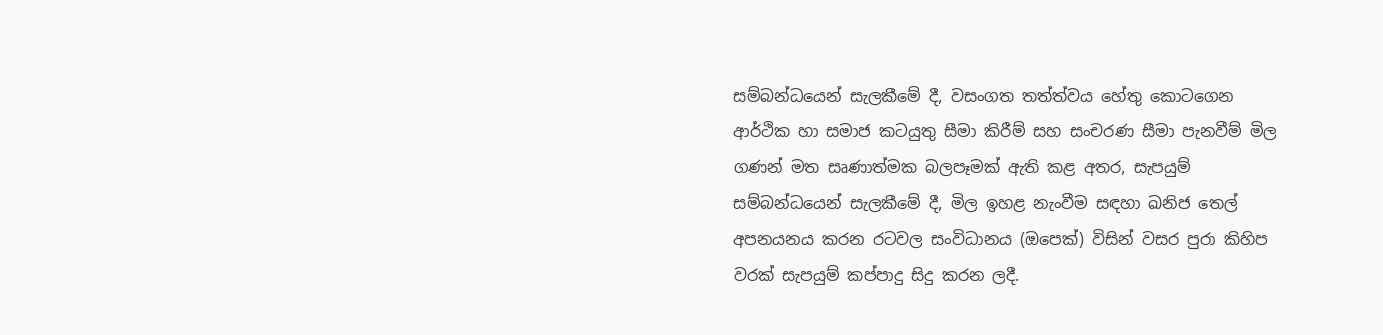සම්බන්ධයෙන් සැලකීමේ දී, වසංගත තත්ත්වය හේතු කොටගෙන ආර්ථික හා සමාජ කටයුතු සීමා කිරීම් සහ සංචරණ සීමා පැනවීම් මිල ගණන් මත සෘණාත්මක බලපෑමක් ඇති කළ අතර, සැපයුම් සම්බන්ධයෙන් සැලකීමේ දී, මිල ඉහළ නැංවීම සඳහා ඛනිජ තෙල් අපනයනය කරන රටවල සංවිධානය (ඔපෙක්) විසින් වසර පුරා කිහිප වරක් සැපයුම් කප්පාදු සිදු කරන ලදී.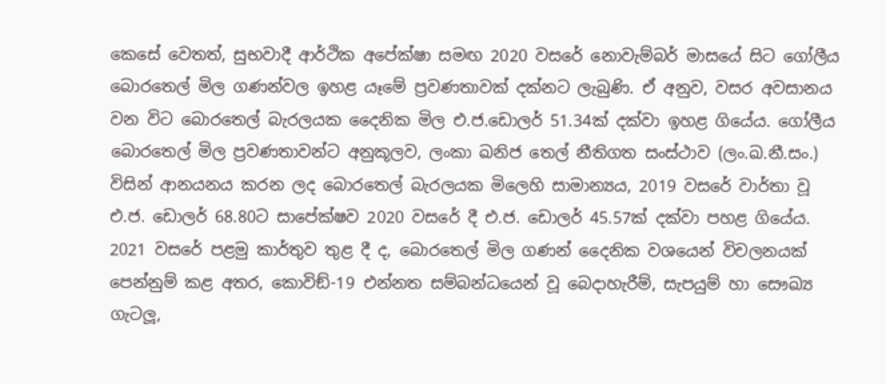කෙසේ වෙතත්, සුභවාදී ආර්ථික අපේක්ෂා සමඟ 2020 වසරේ නොවැම්බර් මාසයේ සිට ගෝලීය බොරතෙල් මිල ගණන්වල ඉහළ යෑමේ ප්‍රවණතාවක් දක්නට ලැබුණි. ඒ අනුව, වසර අවසානය වන විට බොරතෙල් බැරලයක දෛනික මිල එ.ජ.ඩොලර් 51.34ක් දක්වා ඉහළ ගියේය. ගෝලීය බොරතෙල් මිල ප්‍රවණතාවන්ට අනුකූලව, ලංකා ඛනිජ තෙල් නීතිගත සංස්ථාව (ලං.ඛ.නී.සං.) විසින් ආනයනය කරන ලද බොරතෙල් බැරලයක මිලෙහි සාමාන්‍යය, 2019 වසරේ වාර්තා වූ එ.ජ. ඩොලර් 68.80ට සාපේක්ෂව 2020 වසරේ දී එ.ජ. ඩොලර් 45.57ක් දක්වා පහළ ගියේය. 2021 වසරේ පළමු කාර්තුව තුළ දී ද, බොරතෙල් මිල ගණන් දෛනික වශයෙන් විචලනයක් පෙන්නුම් කළ අතර, කොවිඞ්-19 එන්නත සම්බන්ධයෙන් වූ බෙදාහැරීම්, සැපයුම් හා සෞඛ්‍ය ගැටලූ,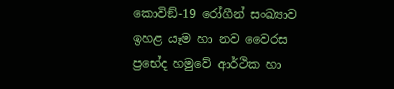කොවිඞ්-19 රෝගීන් සංඛ්‍යාව ඉහළ යෑම හා නව වෛරස ප්‍රභේද හමුවේ ආර්ථික හා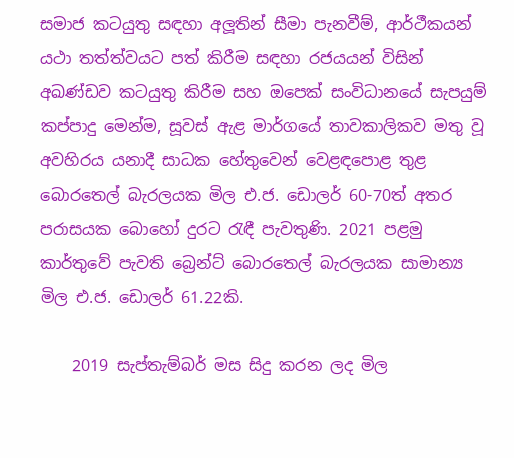සමාජ කටයුතු සඳහා අලූතින් සීමා පැනවීම්, ආර්ථීකයන් යථා තත්ත්වයට පත් කිරීම සඳහා රජයයන් විසින් අඛණ්ඩව කටයුතු කිරීම සහ ඔපෙක් සංවිධානයේ සැපයුම් කප්පාදු මෙන්ම, සූවස් ඇළ මාර්ගයේ තාවකාලිකව මතු වූ අවහිරය යනාදී සාධක හේතුවෙන් වෙළඳපොළ තුළ බොරතෙල් බැරලයක මිල එ.ජ. ඩොලර් 60-70ත් අතර පරාසයක බොහෝ දුරට රැඳී පැවතුණි. 2021 පළමු කාර්තුවේ පැවති බ්‍රෙන්ට් බොරතෙල් බැරලයක සාමාන්‍ය මිල එ.ජ. ඩොලර් 61.22කි.

    2019 සැප්තැම්බර් මස සිදු කරන ලද මිල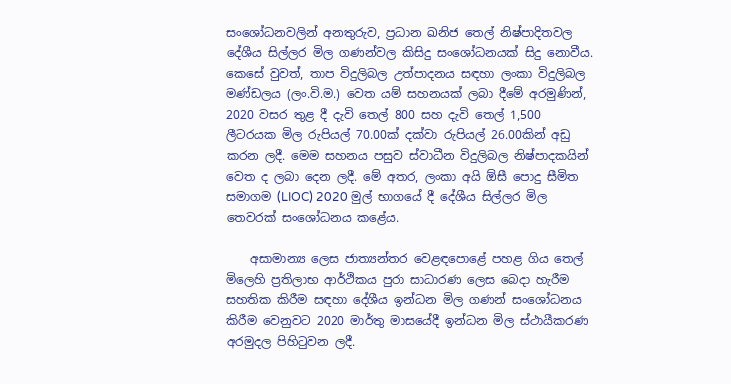සංශෝධනවලින් අනතුරුව, ප්‍රධාන ඛනිජ තෙල් නිෂ්පාදිතවල දේශීය සිල්ලර මිල ගණන්වල කිසිදු සංශෝධනයක් සිදු නොවීය. කෙසේ වුවත්, තාප විදුලිබල උත්පාදනය සඳහා ලංකා විදුලිබල මණ්ඩලය (ලං.වි.ම.) වෙත යම් සහනයක් ලබා දීමේ අරමුණින්, 2020 වසර තුළ දී දැවි තෙල් 800 සහ දැවි තෙල් 1,500 ලීටරයක මිල රුපියල් 70.00ක් දක්වා රුපියල් 26.00කින් අඩු කරන ලදී. මෙම සහනය පසුව ස්වාධීන විදුලිබල නිෂ්පාදකයින් වෙත ද ලබා දෙන ලදී. මේ අතර, ලංකා අයි ඕසී පොදු සීමිත සමාගම (LIOC) 2020 මුල් භාගයේ දී දේශීය සිල්ලර මිල තෙවරක් සංශෝධනය කළේය.

    අසාමාන්‍ය ලෙස ජාත්‍යන්තර වෙළඳපොළේ පහළ ගිය තෙල් මිලෙහි ප්‍රතිලාභ ආර්ථිකය පුරා සාධාරණ ලෙස බෙදා හැරීම සහතික කිරීම සඳහා දේශීය ඉන්ධන මිල ගණන් සංශෝධනය කිරීම වෙනුවට 2020 මාර්තු මාසයේදී ඉන්ධන මිල ස්ථායීකරණ අරමුදල පිහිටුවන ලදී.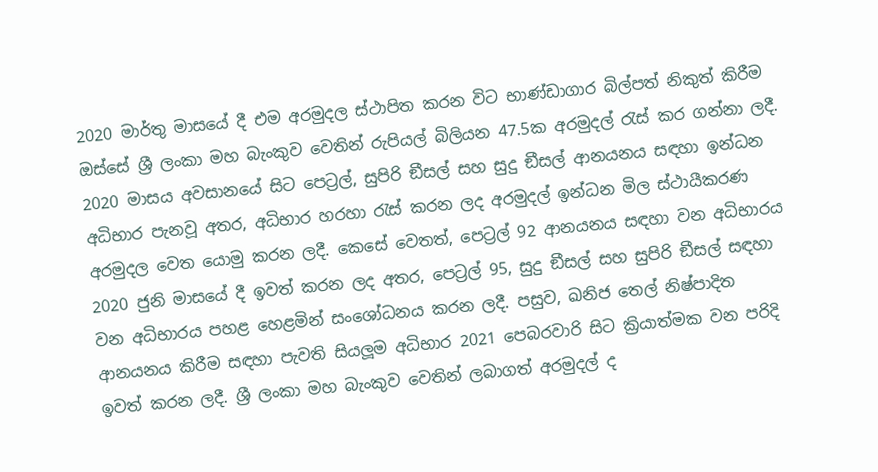2020 මාර්තු මාසයේ දී එම අරමුදල ස්ථාපිත කරන විට භාණ්ඩාගාර බිල්පත් නිකුත් කිරීම ඔස්සේ ශ්‍රී ලංකා මහ බැංකුව වෙතින් රුපියල් බිලියන 47.5ක අරමුදල් රැස් කර ගන්නා ලදී. 2020 මාසය අවසානයේ සිට පෙට්‍රල්, සුපිරි ඞීසල් සහ සුදු ඞීසල් ආනයනය සඳහා ඉන්ධන අධිභාර පැනවූ අතර, අධිභාර හරහා රැස් කරන ලද අරමුදල් ඉන්ධන මිල ස්ථායීකරණ අරමුදල වෙත යොමු කරන ලදී. කෙසේ වෙතත්, පෙට්‍රල් 92 ආනයනය සඳහා වන අධිභාරය 2020 ජුනි මාසයේ දී ඉවත් කරන ලද අතර, පෙට්‍රල් 95, සුදු ඞීසල් සහ සුපිරි ඞීසල් සඳහා වන අධිභාරය පහළ හෙළමින් සංශෝධනය කරන ලදී. පසුව, ඛනිජ තෙල් නිෂ්පාදිත ආනයනය කිරීම සඳහා පැවති සියලූම අධිභාර 2021 පෙබරවාරි සිට ක්‍රියාත්මක වන පරිදි ඉවත් කරන ලදී. ශ්‍රී ලංකා මහ බැංකුව වෙතින් ලබාගත් අරමුදල් ද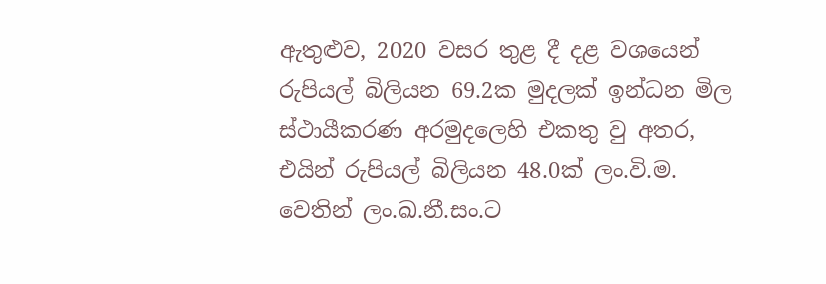ඇතුළුව, 2020 වසර තුළ දී දළ වශයෙන් රුපියල් බිලියන 69.2ක මුදලක් ඉන්ධන මිල ස්ථායීකරණ අරමුදලෙහි එකතු වු අතර, එයින් රුපියල් බිලියන 48.0ක් ලං.වි.ම. වෙතින් ලං.ඛ.නී.සං.ට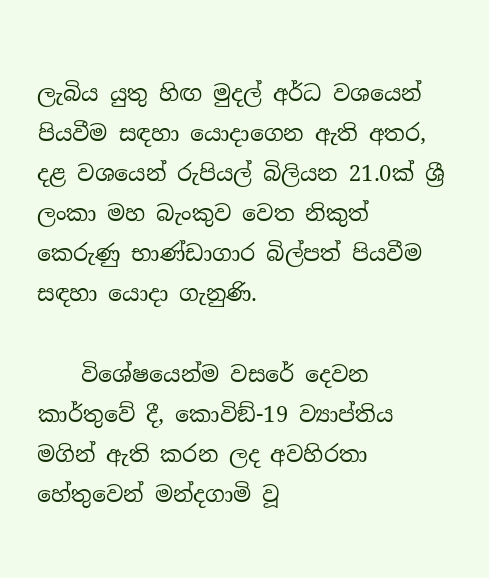ලැබිය යුතු හිඟ මුදල් අර්ධ වශයෙන් පියවීම සඳහා යොදාගෙන ඇති අතර, දළ වශයෙන් රුපියල් බිලියන 21.0ක් ශ්‍රී ලංකා මහ බැංකුව වෙත නිකුත් කෙරුණු භාණ්ඩාගාර බිල්පත් පියවීම සඳහා යොදා ගැනුණි.

    විශේෂයෙන්ම වසරේ දෙවන කාර්තුවේ දී, කොවිඞ්-19 ව්‍යාප්තිය මගින් ඇති කරන ලද අවහිරතා හේතුවෙන් මන්දගාමි වූ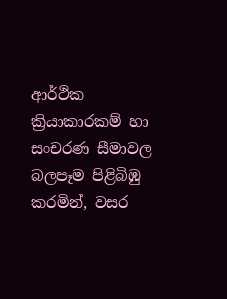ආර්ථික ක්‍රියාකාරකම් හා සංචරණ සීමාවල බලපෑම පිළිබිඹු කරමින්, වසර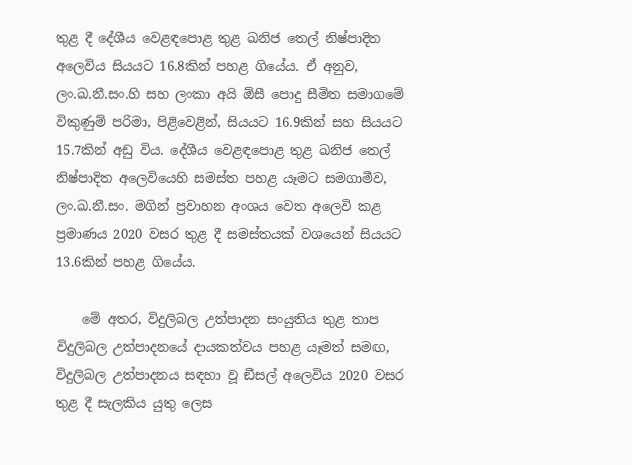තුළ දී දේශීය වෙළඳපොළ තුළ ඛනිජ තෙල් නිෂ්පාදිත අලෙවිය සියයට 16.8කින් පහළ ගියේය. ඒ අනුව, ලං.ඛ.නී.සං.හි සහ ලංකා අයි ඕසී පොදු සීමිත සමාගමේ විකුණුම් පරිමා, පිළිවෙළින්, සියයට 16.9කින් සහ සියයට 15.7කින් අඩු විය. දේශීය වෙළඳපොළ තුළ ඛනිජ තෙල් නිෂ්පාදිත අලෙවියෙහි සමස්ත පහළ යෑමට සමගාමීව, ලං.ඛ.නී.සං. මගින් ප්‍රවාහන අංශය වෙත අලෙවි කළ ප්‍රමාණය 2020 වසර තුළ දී සමස්තයක් වශයෙන් සියයට 13.6කින් පහළ ගියේය.

    මේ අතර, විදුලිබල උත්පාදන සංයුතිය තුළ තාප විදුලිබල උත්පාදනයේ දායකත්වය පහළ යෑමත් සමඟ, විදුලිබල උත්පාදනය සඳහා වූ ඞීසල් අලෙවිය 2020 වසර තුළ දී සැලකිය යුතු ලෙස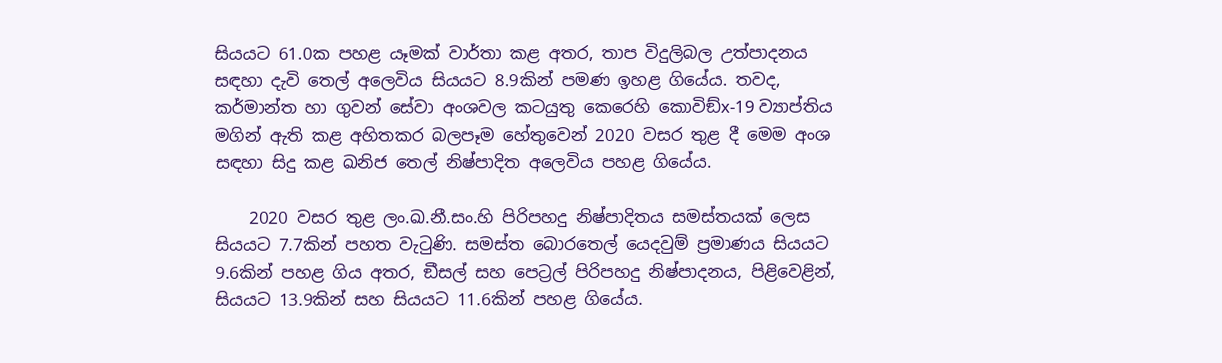සියයට 61.0ක පහළ යෑමක් වාර්තා කළ අතර, තාප විදුලිබල උත්පාදනය සඳහා දැවි තෙල් අලෙවිය සියයට 8.9කින් පමණ ඉහළ ගියේය. තවද, කර්මාන්ත හා ගුවන් සේවා අංශවල කටයුතු කෙරෙහි කොවිඞ්x-19 ව්‍යාප්තිය මගින් ඇති කළ අහිතකර බලපෑම හේතුවෙන් 2020 වසර තුළ දී මෙම අංශ සඳහා සිදු කළ ඛනිජ තෙල් නිෂ්පාදිත අලෙවිය පහළ ගියේය.

    2020 වසර තුළ ලං.ඛ.නී.සං.හි පිරිපහදු නිෂ්පාදිතය සමස්තයක් ලෙස සියයට 7.7කින් පහත වැටුණි. සමස්ත බොරතෙල් යෙදවුම් ප්‍රමාණය සියයට 9.6කින් පහළ ගිය අතර, ඞීසල් සහ පෙට්‍රල් පිරිපහදු නිෂ්පාදනය, පිළිවෙළින්, සියයට 13.9කින් සහ සියයට 11.6කින් පහළ ගියේය.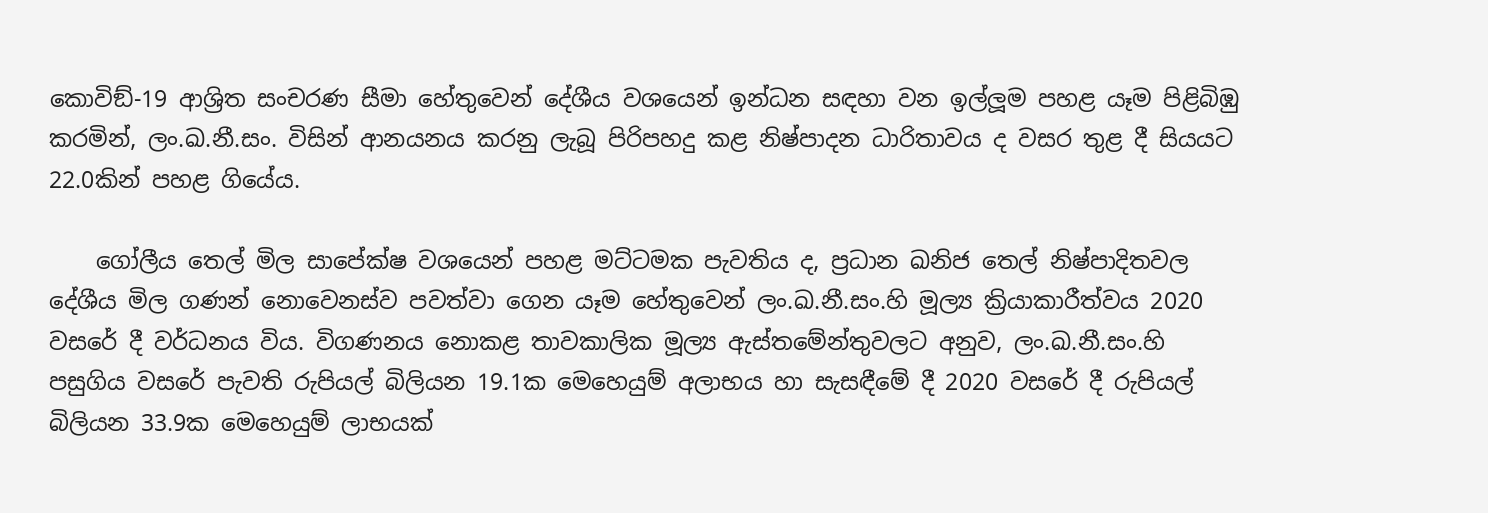කොවිඞ්-19 ආශ්‍රිත සංචරණ සීමා හේතුවෙන් දේශීය වශයෙන් ඉන්ධන සඳහා වන ඉල්ලූම පහළ යෑම පිළිබිඹු කරමින්, ලං.ඛ.නී.සං. විසින් ආනයනය කරනු ලැබූ පිරිපහදු කළ නිෂ්පාදන ධාරිතාවය ද වසර තුළ දී සියයට 22.0කින් පහළ ගියේය.

    ගෝලීය තෙල් මිල සාපේක්ෂ වශයෙන් පහළ මට්ටමක පැවතිය ද, ප්‍රධාන ඛනිජ තෙල් නිෂ්පාදිතවල දේශීය මිල ගණන් නොවෙනස්ව පවත්වා ගෙන යෑම හේතුවෙන් ලං.ඛ.නී.සං.හි මූල්‍ය ක්‍රියාකාරීත්වය 2020 වසරේ දී වර්ධනය විය. විගණනය නොකළ තාවකාලික මූල්‍ය ඇස්තමේන්තුවලට අනුව, ලං.ඛ.නී.සං.හි පසුගිය වසරේ පැවති රුපියල් බිලියන 19.1ක මෙහෙයුම් අලාභය හා සැසඳීමේ දී 2020 වසරේ දී රුපියල් බිලියන 33.9ක මෙහෙයුම් ලාභයක්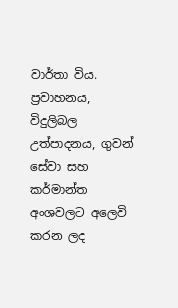වාර්තා විය. ප්‍රවාහනය, විදුලිබල උත්පාදනය, ගුවන් සේවා සහ කර්මාන්ත අංශවලට අලෙවි කරන ලද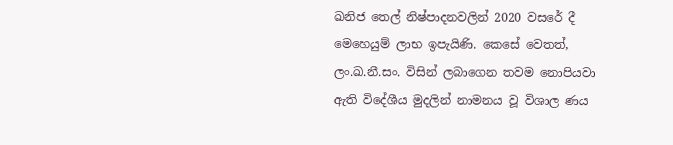ඛනිජ තෙල් නිෂ්පාදනවලින් 2020 වසරේ දී මෙහෙයුම් ලාභ ඉපැයිණි. කෙසේ වෙතත්, ලං.ඛ.නී.සං. විසින් ලබාගෙන තවම නොපියවා ඇති විදේශීය මුදලින් නාමනය වූ විශාල ණය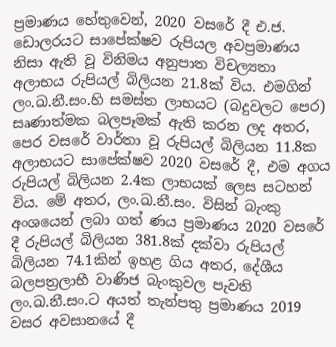ප්‍රමාණය හේතුවෙන්, 2020 වසරේ දී එ.ජ. ඩොලරයට සාපේක්ෂව රුපියල අවප්‍රමාණය නිසා ඇති වූ විනිමය අනුපාත විචල්‍යතා අලාභය රුපියල් බිලියන 21.8ක් විය. එමගින් ලං.ඛ.නී.සං.හි සමස්ත ලාභයට (බදුවලට පෙර) සෘණාත්මක බලපෑමක් ඇති කරන ලද අතර, පෙර වසරේ වාර්තා වූ රුපියල් බිලියන 11.8ක අලාභයට සාපේක්ෂව 2020 වසරේ දී, එම අගය රුපියල් බිලියන 2.4ක ලාභයක් ලෙස සටහන් විය. මේ අතර, ලං.ඛ.නී.සං. විසින් බැංකු අංශයෙන් ලබා ගත් ණය ප්‍රමාණය 2020 වසරේ දී රුපියල් බිලියන 381.8ක් දක්වා රුපියල් බිලියන 74.1කින් ඉහළ ගිය අතර, දේශීය බලපත්‍රලාභී වාණිජ බැංකුවල පැවති ලං.ඛ.නී.සං.ට අයත් තැන්පතු ප්‍රමාණය 2019 වසර අවසානයේ දී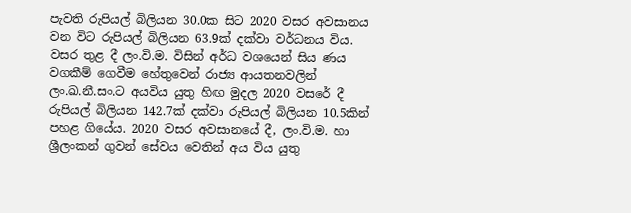පැවති රුපියල් බිලියන 30.0ක සිට 2020 වසර අවසානය වන විට රුපියල් බිලියන 63.9ක් දක්වා වර්ධනය විය. වසර තුළ දී ලං.වි.ම. විසින් අර්ධ වශයෙන් සිය ණය වගකීම් ගෙවීම හේතුවෙන් රාජ්‍ය ආයතනවලින් ලං.ඛ.නී.සං.ට අයවිය යුතු හිඟ මුදල 2020 වසරේ දී රුපියල් බිලියන 142.7ක් දක්වා රුපියල් බිලියන 10.5කින් පහළ ගියේය. 2020 වසර අවසානයේ දී, ලං.වි.ම. හා ශ්‍රීලංකන් ගුවන් සේවය වෙතින් අය විය යුතු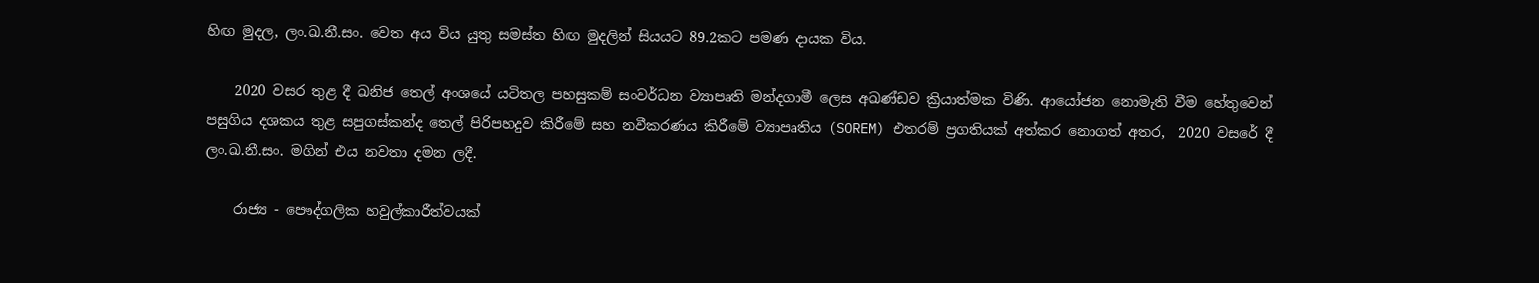හිඟ මුදල, ලං.ඛ.නී.සං. වෙත අය විය යුතු සමස්ත හිඟ මුදලින් සියයට 89.2කට පමණ දායක විය.

    2020 වසර තුළ දී ඛනිජ තෙල් අංශයේ යටිතල පහසුකම් සංවර්ධන ව්‍යාපෘති මන්දගාමී ලෙස අඛණ්ඩව ක්‍රියාත්මක විණි. ආයෝජන නොමැති වීම හේතුවෙන් පසුගිය දශකය තුළ සපුගස්කන්ද තෙල් පිරිපහදුව කිරීමේ සහ නවීකරණය කිරීමේ ව්‍යාපෘතිය (SOREM) එතරම් ප්‍රගතියක් අත්කර නොගත් අතර,  2020 වසරේ දී ලං.ඛ.නී.සං. මගින් එය නවතා දමන ලදී.

    රාජ්‍ය - පෞද්ගලික හවුල්කාරීත්වයක්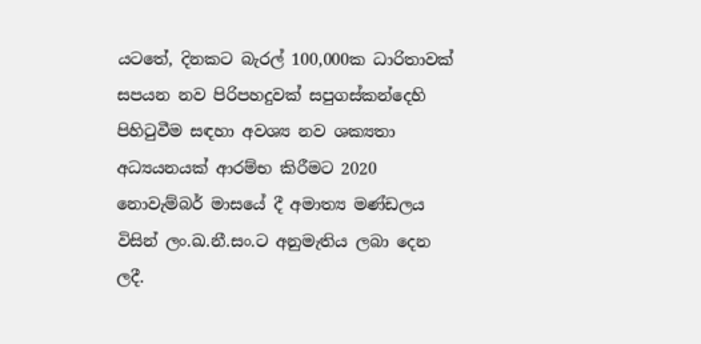යටතේ, දිනකට බැරල් 100,000ක ධාරිතාවක් සපයන නව පිරිපහදුවක් සපුගස්කන්දෙහි පිහිටුවීම සඳහා අවශ්‍ය නව ශක්‍යතා අධ්‍යයනයක් ආරම්භ කිරීමට 2020 නොවැම්බර් මාසයේ දී අමාත්‍ය මණ්ඩලය විසින් ලං.ඛ.නී.සං.ට අනුමැතිය ලබා දෙන ලදී.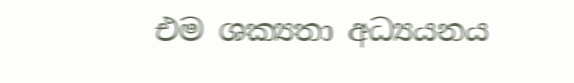එම ශක්‍යතා අධ්‍යයනය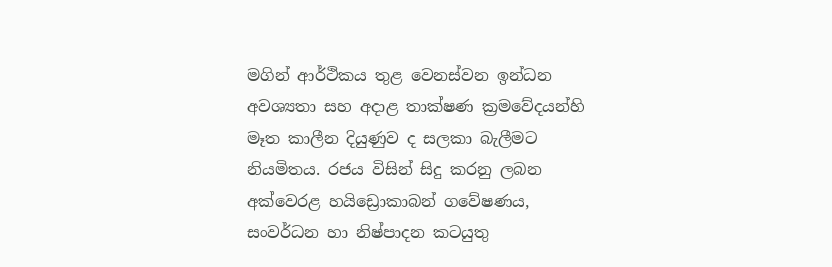මගින් ආර්ථිකය තුළ වෙනස්වන ඉන්ධන අවශ්‍යතා සහ අදාළ තාක්ෂණ ක්‍රමවේදයන්හි මෑත කාලීන දියුණුව ද සලකා බැලීමට නියමිතය. රජය විසින් සිදු කරනු ලබන අක්වෙරළ හයිඩ්‍රොකාබන් ගවේෂණය, සංවර්ධන හා නිෂ්පාදන කටයුතු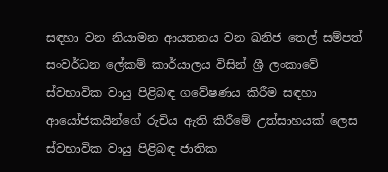සඳහා වන නියාමන ආයතනය වන ඛනිජ තෙල් සම්පත් සංවර්ධන ලේකම් කාර්යාලය විසින් ශ්‍රී ලංකාවේ ස්වභාවික වායු පිළිබඳ ගවේෂණය කිරීම සඳහා ආයෝජකයින්ගේ රුචිය ඇති කිරීමේ උත්සාහයක් ලෙස ස්වභාවික වායු පිළිබඳ ජාතික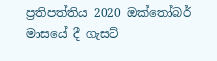ප්‍රතිපත්තිය 2020 ඔක්තෝබර් මාසයේ දී ගැසට්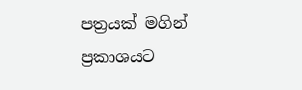පත්‍රයක් මගින් ප්‍රකාශයට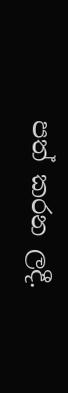පත් කරන ලදී.